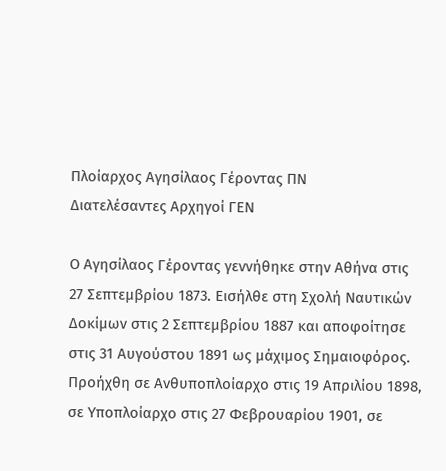Πλοίαρχος Αγησίλαος Γέροντας ΠΝ
Διατελέσαντες Αρχηγοί ΓΕΝ

Ο Αγησίλαος Γέροντας γεννήθηκε στην Αθήνα στις 27 Σεπτεμβρίου 1873. Εισήλθε στη Σχολή Ναυτικών Δοκίμων στις 2 Σεπτεμβρίου 1887 και αποφοίτησε στις 31 Αυγούστου 1891 ως μάχιμος Σημαιοφόρος. Προήχθη σε Ανθυποπλοίαρχο στις 19 Απριλίου 1898, σε Υποπλοίαρχο στις 27 Φεβρουαρίου 1901, σε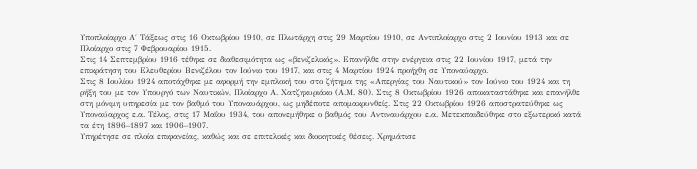Υποπλοίαρχο Α΄ Τάξεως στις 16 Οκτωβρίου 1910, σε Πλωτάρχη στις 29 Μαρτίου 1910, σε Αντιπλοίαρχο στις 2 Ιουνίου 1913 και σε Πλοίαρχο στις 7 Φεβρουαρίου 1915.
Στις 14 Σεπτεμβρίου 1916 τέθηκε σε διαθεσιμότητα ως «βενιζελικός». Επανήλθε στην ενέργεια στις 22 Ιουνίου 1917, μετά την επικράτηση του Ελευθερίου Βενιζέλου τον Ιούνιο του 1917, και στις 4 Μαρτίου 1924 προήχθη σε Υποναύαρχο.
Στις 8 Ιουλίου 1924 αποτάχθηκε με αφορμή την εμπλοκή του στο ζήτημα της «Απεργίας του Ναυτικού» τον Ιούνιο του 1924 και τη ρήξη του με τον Υπουργό των Ναυτικών, Πλοίαρχο Α. Χατζηκυριάκο (Α.Μ. 80). Στις 8 Οκτωβρίου 1926 αποκαταστάθηκε και επανήλθε στη μόνιμη υπηρεσία με τον βαθμό του Υποναυάρχου, ως μηδέποτε απομακρυνθείς. Στις 22 Οκτωβρίου 1926 αποστρατεύθηκε ως Υποναύαρχος ε.α. Τέλος, στις 17 Μαΐου 1934, του απονεμήθηκε ο βαθμός του Αντιναυάρχου ε.α. Μετεκπαιδεύθηκε στο εξωτερικό κατά τα έτη 1896–1897 και 1906–1907.
Υπηρέτησε σε πλοία επιφανείας, καθώς και σε επιτελικές και διοικητικές θέσεις. Χρημάτισε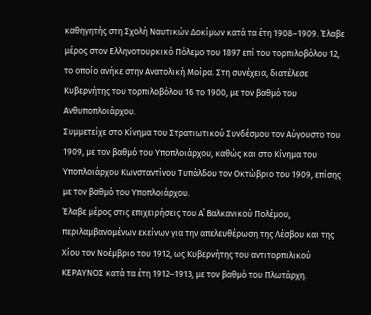καθηγητής στη Σχολή Ναυτικών Δοκίμων κατά τα έτη 1908–1909. Έλαβε μέρος στον Ελληνοτουρκικό Πόλεμο του 1897 επί του τορπιλοβόλου 12, το οποίο ανήκε στην Ανατολική Μοίρα. Στη συνέχεια, διατέλεσε Κυβερνήτης του τορπιλοβόλου 16 το 1900, με τον βαθμό του Ανθυποπλοιάρχου.
Συμμετείχε στο Κίνημα του Στρατιωτικού Συνδέσμου τον Αύγουστο του 1909, με τον βαθμό του Υποπλοιάρχου, καθώς και στο Κίνημα του Υποπλοιάρχου Κωνσταντίνου Τυπάλδου τον Οκτώβριο του 1909, επίσης με τον βαθμό του Υποπλοιάρχου.
Έλαβε μέρος στις επιχειρήσεις του Α΄ Βαλκανικού Πολέμου, περιλαμβανομένων εκείνων για την απελευθέρωση της Λέσβου και της Χίου τον Νοέμβριο του 1912, ως Κυβερνήτης του αντιτορπιλικού ΚΕΡΑΥΝΟΣ κατά τα έτη 1912–1913, με τον βαθμό του Πλωτάρχη.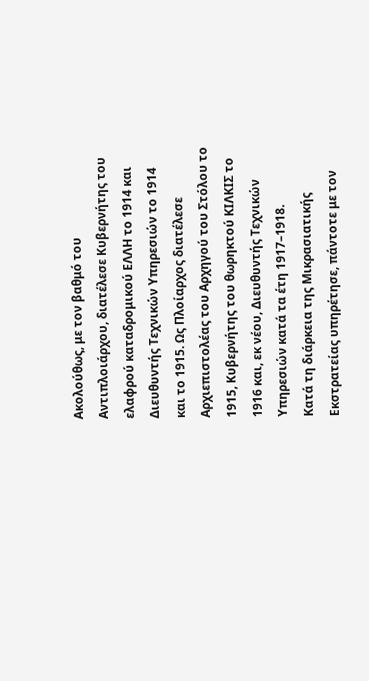Ακολούθως, με τον βαθμό του Αντιπλοιάρχου, διατέλεσε Κυβερνήτης του ελαφρού καταδρομικού ΕΛΛΗ το 1914 και Διευθυντής Τεχνικών Υπηρεσιών το 1914 και το 1915. Ως Πλοίαρχος διατέλεσε Αρχιεπιστολέας του Αρχηγού του Στόλου το 1915, Κυβερνήτης του θωρηκτού ΚΙΛΚΙΣ το 1916 και, εκ νέου, Διευθυντής Τεχνικών Υπηρεσιών κατά τα έτη 1917–1918.
Κατά τη διάρκεια της Μικρασιατικής Εκστρατείας υπηρέτησε, πάντοτε με τον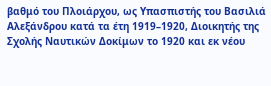βαθμό του Πλοιάρχου, ως Υπασπιστής του Βασιλιά Αλεξάνδρου κατά τα έτη 1919–1920, Διοικητής της Σχολής Ναυτικών Δοκίμων το 1920 και εκ νέου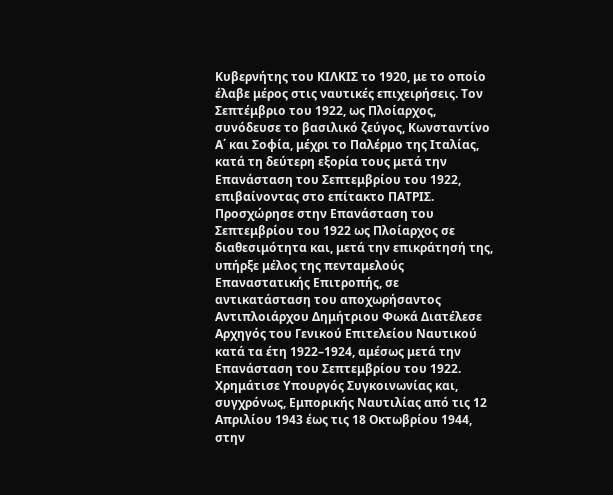Κυβερνήτης του ΚΙΛΚΙΣ το 1920, με το οποίο έλαβε μέρος στις ναυτικές επιχειρήσεις. Τον Σεπτέμβριο του 1922, ως Πλοίαρχος, συνόδευσε το βασιλικό ζεύγος, Κωνσταντίνο Α΄ και Σοφία, μέχρι το Παλέρμο της Ιταλίας, κατά τη δεύτερη εξορία τους μετά την Επανάσταση του Σεπτεμβρίου του 1922, επιβαίνοντας στο επίτακτο ΠΑΤΡΙΣ.
Προσχώρησε στην Επανάσταση του Σεπτεμβρίου του 1922 ως Πλοίαρχος σε διαθεσιμότητα και, μετά την επικράτησή της, υπήρξε μέλος της πενταμελούς Επαναστατικής Επιτροπής, σε αντικατάσταση του αποχωρήσαντος Αντιπλοιάρχου Δημήτριου Φωκά Διατέλεσε Αρχηγός του Γενικού Επιτελείου Ναυτικού κατά τα έτη 1922–1924, αμέσως μετά την Επανάσταση του Σεπτεμβρίου του 1922. Χρημάτισε Υπουργός Συγκοινωνίας και, συγχρόνως, Εμπορικής Ναυτιλίας από τις 12 Απριλίου 1943 έως τις 18 Οκτωβρίου 1944, στην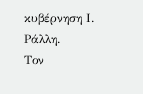κυβέρνηση Ι. Ράλλη.
Τον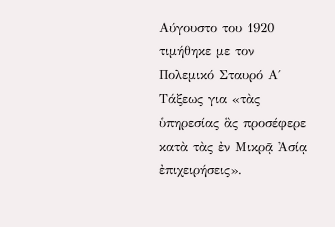Αύγουστο του 1920 τιμήθηκε με τον Πολεμικό Σταυρό Α΄ Τάξεως για «τὰς ὑπηρεσίας ἃς προσέφερε κατὰ τὰς ἐν Μικρᾷ Ἀσίᾳ ἐπιχειρήσεις».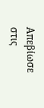Απεβίωσε στις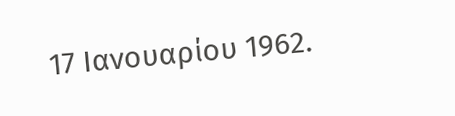17 Ιανουαρίου 1962.